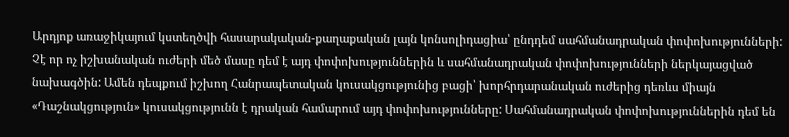Արդյոք առաջիկայում կստեղծվի հասարակական-քաղաքական լայն կոնսոլիդացիա՝ ընդդեմ սահմանադրական փոփոխությունների: Չէ որ ոչ իշխանական ուժերի մեծ մասը դեմ է այդ փոփոխություններին և սահմանադրական փոփոխությունների ներկայացված նախագծին: Ամեն դեպքում իշխող Հանրապետական կուսակցությունից բացի՝ խորհրդարանական ուժերից դեռևս միայն «Դաշնակցություն» կուսակցությունն է դրական համարում այդ փոփոխությունները: Սահմանադրական փոփոխություններին դեմ են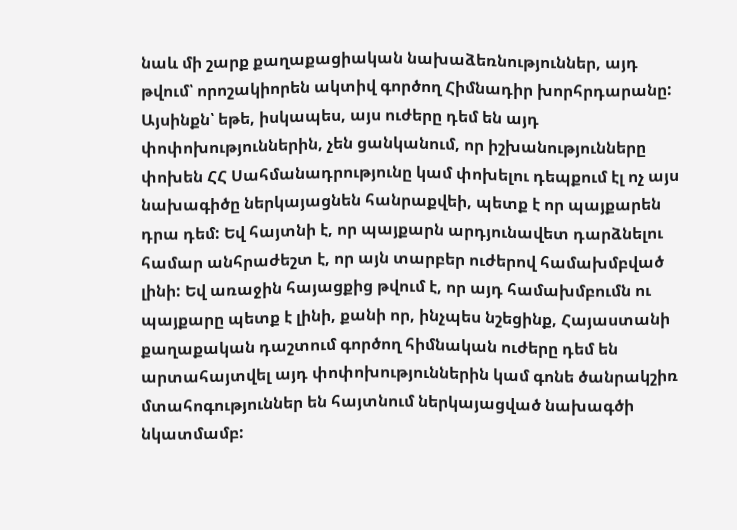նաև մի շարք քաղաքացիական նախաձեռնություններ, այդ թվում՝ որոշակիորեն ակտիվ գործող Հիմնադիր խորհրդարանը:
Այսինքն՝ եթե, իսկապես, այս ուժերը դեմ են այդ փոփոխություններին, չեն ցանկանում, որ իշխանությունները փոխեն ՀՀ Սահմանադրությունը կամ փոխելու դեպքում էլ ոչ այս նախագիծը ներկայացնեն հանրաքվեի, պետք է որ պայքարեն դրա դեմ: Եվ հայտնի է, որ պայքարն արդյունավետ դարձնելու համար անհրաժեշտ է, որ այն տարբեր ուժերով համախմբված լինի: Եվ առաջին հայացքից թվում է, որ այդ համախմբումն ու պայքարը պետք է լինի, քանի որ, ինչպես նշեցինք, Հայաստանի քաղաքական դաշտում գործող հիմնական ուժերը դեմ են արտահայտվել այդ փոփոխություններին կամ գոնե ծանրակշիռ մտահոգություններ են հայտնում ներկայացված նախագծի նկատմամբ: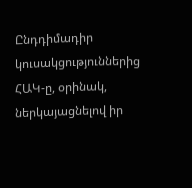Ընդդիմադիր կուսակցություններից ՀԱԿ-ը, օրինակ, ներկայացնելով իր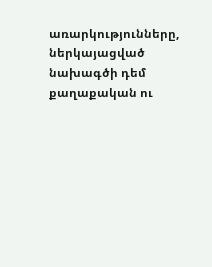առարկությունները, ներկայացված նախագծի դեմ քաղաքական ու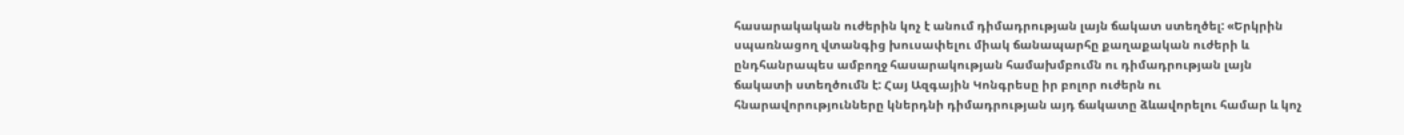հասարակական ուժերին կոչ է անում դիմադրության լայն ճակատ ստեղծել: «Երկրին սպառնացող վտանգից խուսափելու միակ ճանապարհը քաղաքական ուժերի և ընդհանրապես ամբողջ հասարակության համախմբումն ու դիմադրության լայն ճակատի ստեղծումն է: Հայ Ազգային Կոնգրեսը իր բոլոր ուժերն ու հնարավորությունները կներդնի դիմադրության այդ ճակատը ձևավորելու համար և կոչ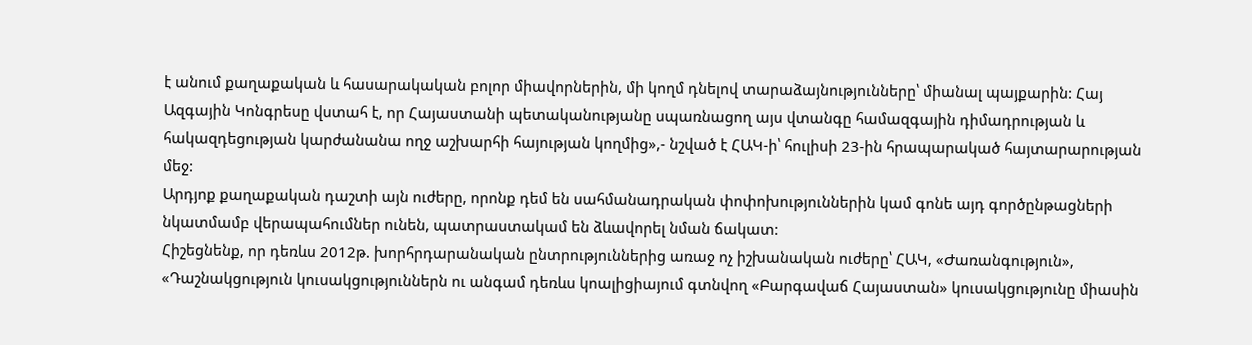է անում քաղաքական և հասարակական բոլոր միավորներին, մի կողմ դնելով տարաձայնությունները՝ միանալ պայքարին: Հայ Ազգային Կոնգրեսը վստահ է, որ Հայաստանի պետականությանը սպառնացող այս վտանգը համազգային դիմադրության և հակազդեցության կարժանանա ողջ աշխարհի հայության կողմից»,- նշված է ՀԱԿ-ի՝ հուլիսի 23-ին հրապարակած հայտարարության մեջ:
Արդյոք քաղաքական դաշտի այն ուժերը, որոնք դեմ են սահմանադրական փոփոխություններին կամ գոնե այդ գործընթացների նկատմամբ վերապահումներ ունեն, պատրաստակամ են ձևավորել նման ճակատ:
Հիշեցնենք, որ դեռևս 2012թ. խորհրդարանական ընտրություններից առաջ ոչ իշխանական ուժերը՝ ՀԱԿ, «Ժառանգություն», «Դաշնակցություն կուսակցություններն ու անգամ դեռևս կոալիցիայում գտնվող «Բարգավաճ Հայաստան» կուսակցությունը միասին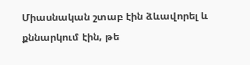Միասնական շտաբ էին ձևավորել և քննարկում էին, թե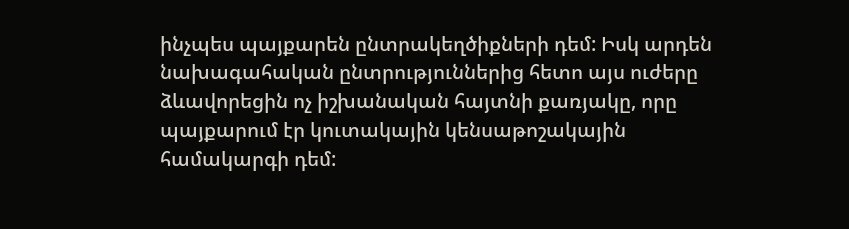ինչպես պայքարեն ընտրակեղծիքների դեմ: Իսկ արդեն նախագահական ընտրություններից հետո այս ուժերը ձևավորեցին ոչ իշխանական հայտնի քառյակը, որը պայքարում էր կուտակային կենսաթոշակային համակարգի դեմ: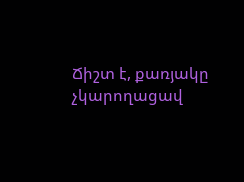Ճիշտ է, քառյակը չկարողացավ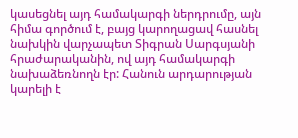կասեցնել այդ համակարգի ներդրումը, այն հիմա գործում է, բայց կարողացավ հասնել նախկին վարչապետ Տիգրան Սարգսյանի հրաժարականին, ով այդ համակարգի նախաձեռնողն էր: Հանուն արդարության կարելի է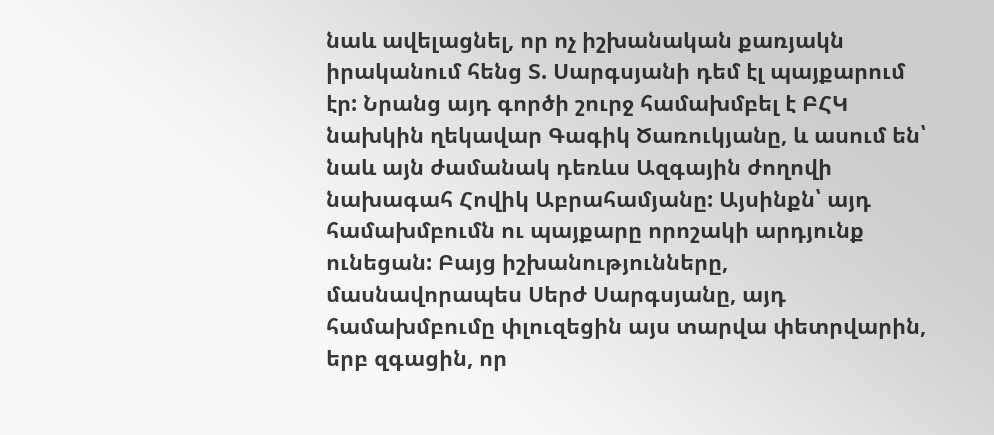նաև ավելացնել, որ ոչ իշխանական քառյակն իրականում հենց Տ. Սարգսյանի դեմ էլ պայքարում էր: Նրանց այդ գործի շուրջ համախմբել է ԲՀԿ նախկին ղեկավար Գագիկ Ծառուկյանը, և ասում են՝ նաև այն ժամանակ դեռևս Ազգային ժողովի նախագահ Հովիկ Աբրահամյանը: Այսինքն՝ այդ համախմբումն ու պայքարը որոշակի արդյունք ունեցան: Բայց իշխանությունները, մասնավորապես Սերժ Սարգսյանը, այդ համախմբումը փլուզեցին այս տարվա փետրվարին, երբ զգացին, որ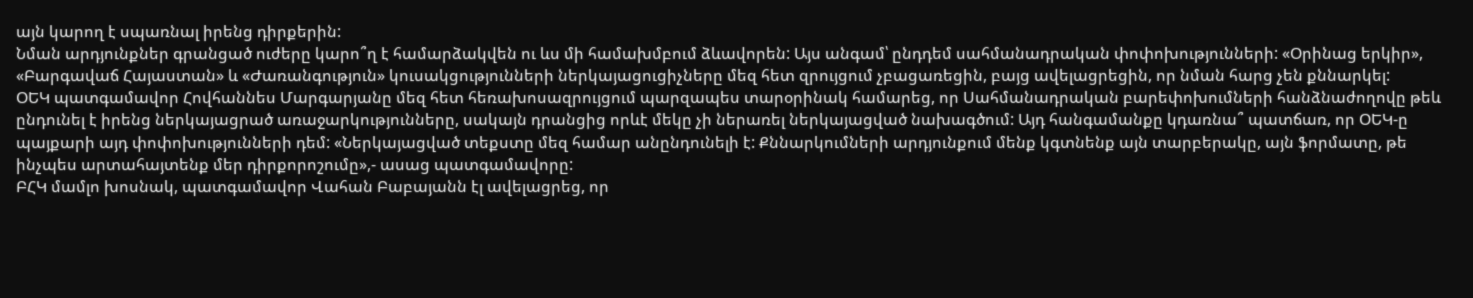այն կարող է սպառնալ իրենց դիրքերին:
Նման արդյունքներ գրանցած ուժերը կարո՞ղ է համարձակվեն ու ևս մի համախմբում ձևավորեն: Այս անգամ՝ ընդդեմ սահմանադրական փոփոխությունների: «Օրինաց երկիր», «Բարգավաճ Հայաստան» և «Ժառանգություն» կուսակցությունների ներկայացուցիչները մեզ հետ զրույցում չբացառեցին, բայց ավելացրեցին, որ նման հարց չեն քննարկել:
ՕԵԿ պատգամավոր Հովհաննես Մարգարյանը մեզ հետ հեռախոսազրույցում պարզապես տարօրինակ համարեց, որ Սահմանադրական բարեփոխումների հանձնաժողովը թեև ընդունել է իրենց ներկայացրած առաջարկությունները, սակայն դրանցից որևէ մեկը չի ներառել ներկայացված նախագծում: Այդ հանգամանքը կդառնա՞ պատճառ, որ ՕԵԿ-ը պայքարի այդ փոփոխությունների դեմ: «Ներկայացված տեքստը մեզ համար անընդունելի է: Քննարկումների արդյունքում մենք կգտնենք այն տարբերակը, այն ֆորմատը, թե ինչպես արտահայտենք մեր դիրքորոշումը»,- ասաց պատգամավորը:
ԲՀԿ մամլո խոսնակ, պատգամավոր Վահան Բաբայանն էլ ավելացրեց, որ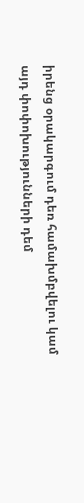իրենց օրակարգում դեռ համախմբվելու կամ այդ փոփոխությունների դեմ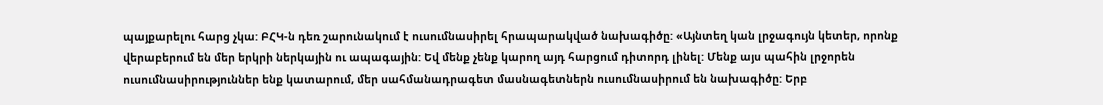պայքարելու հարց չկա: ԲՀԿ-ն դեռ շարունակում է ուսումնասիրել հրապարակված նախագիծը: «Այնտեղ կան լրջագույն կետեր, որոնք վերաբերում են մեր երկրի ներկային ու ապագային: Եվ մենք չենք կարող այդ հարցում դիտորդ լինել: Մենք այս պահին լրջորեն ուսումնասիրություններ ենք կատարում, մեր սահմանադրագետ մասնագետներն ուսումնասիրում են նախագիծը: Երբ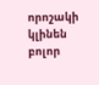որոշակի կլինեն բոլոր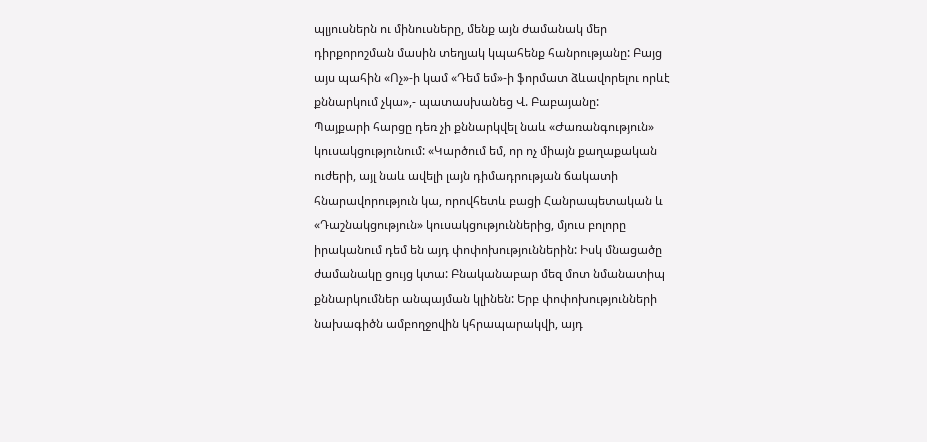պլյուսներն ու մինուսները, մենք այն ժամանակ մեր դիրքորոշման մասին տեղյակ կպահենք հանրությանը: Բայց այս պահին «Ոչ»-ի կամ «Դեմ եմ»-ի ֆորմատ ձևավորելու որևէ քննարկում չկա»,- պատասխանեց Վ. Բաբայանը:
Պայքարի հարցը դեռ չի քննարկվել նաև «Ժառանգություն» կուսակցությունում: «Կարծում եմ, որ ոչ միայն քաղաքական ուժերի, այլ նաև ավելի լայն դիմադրության ճակատի հնարավորություն կա, որովհետև բացի Հանրապետական և «Դաշնակցություն» կուսակցություններից, մյուս բոլորը իրականում դեմ են այդ փոփոխություններին: Իսկ մնացածը ժամանակը ցույց կտա: Բնականաբար մեզ մոտ նմանատիպ քննարկումներ անպայման կլինեն: Երբ փոփոխությունների նախագիծն ամբողջովին կհրապարակվի, այդ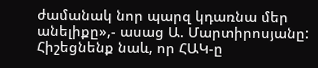ժամանակ նոր պարզ կդառնա մեր անելիքը»,- ասաց Ա. Մարտիրոսյանը:
Հիշեցնենք նաև, որ ՀԱԿ-ը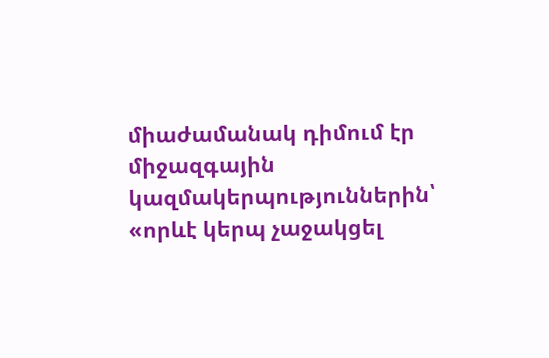միաժամանակ դիմում էր միջազգային կազմակերպություններին՝ «որևէ կերպ չաջակցել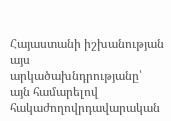Հայաստանի իշխանության այս արկածախնդրությանը՝ այն համարելով հակաժողովրդավարական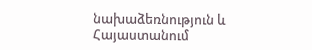նախաձեռնություն և Հայաստանում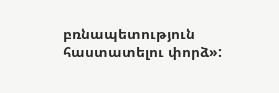բռնապետություն հաստատելու փորձ»: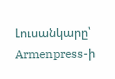Լուսանկարը՝ Armenpress-ի